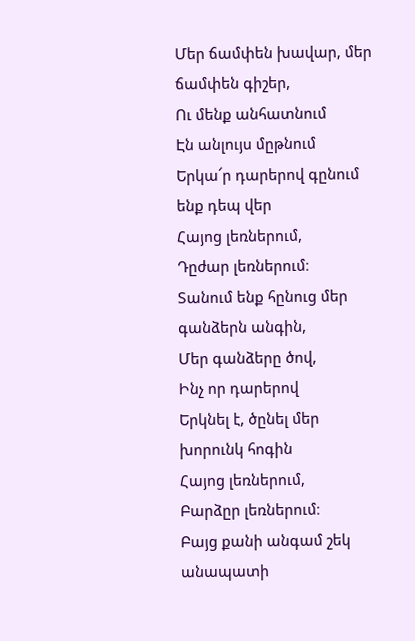Մեր ճամփեն խավար, մեր ճամփեն գիշեր,
Ու մենք անհատնում
Էն անլույս մըթնում
Երկա՜ր դարերով գընում ենք դեպ վեր
Հայոց լեռներում,
Դըժար լեռներում։
Տանում ենք հընուց մեր գանձերն անգին,
Մեր գանձերը ծով,
Ինչ որ դարերով
Երկնել է, ծընել մեր խորունկ հոգին
Հայոց լեռներում,
Բարձըր լեռներում։
Բայց քանի անգամ շեկ անապատի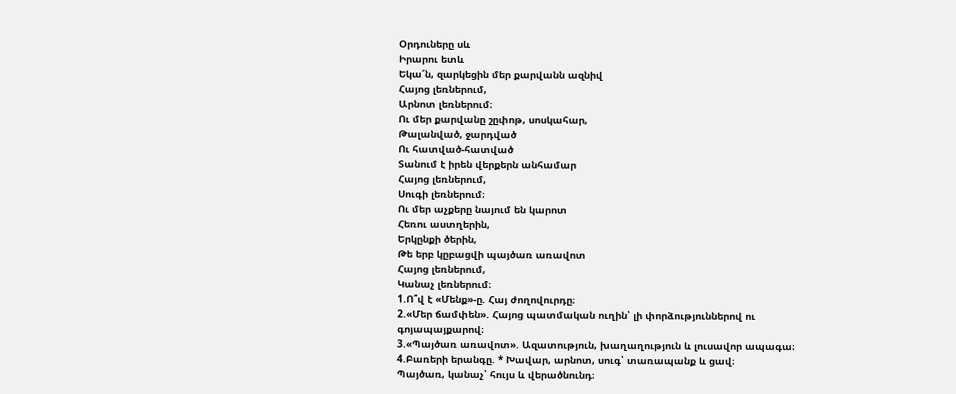Օրդուները սև
Իրարու ետև
Եկա՜ն, զարկեցին մեր քարվանն ազնիվ
Հայոց լեռներում,
Արնոտ լեռներում։
Ու մեր քարվանը շըփոթ, սոսկահար,
Թալանված, ջարդված
Ու հատված-հատված
Տանում է իրեն վերքերն անհամար
Հայոց լեռներում,
Սուգի լեռներում։
Ու մեր աչքերը նայում են կարոտ
Հեռու աստղերին,
Երկընքի ծերին,
Թե երբ կըբացվի պայծառ առավոտ
Հայոց լեռներում,
Կանաչ լեռներում։
1.Ո՞վ է «Մենք»-ը. Հայ ժողովուրդը։
2.«Մեր ճամփեն». Հայոց պատմական ուղին՝ լի փորձություններով ու գոյապայքարով։
3.«Պայծառ առավոտ». Ազատություն, խաղաղություն և լուսավոր ապագա։
4.Բառերի երանգը. * Խավար, արնոտ, սուգ՝ տառապանք և ցավ։
Պայծառ, կանաչ՝ հույս և վերածնունդ։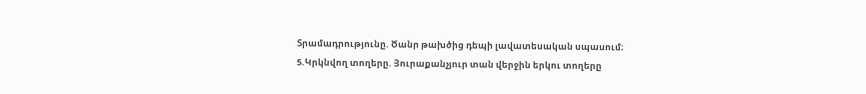Տրամադրությունը. Ծանր թախծից դեպի լավատեսական սպասում։
5.Կրկնվող տողերը. Յուրաքանչյուր տան վերջին երկու տողերը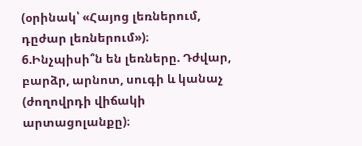(օրինակ՝ «Հայոց լեռներում, դըժար լեռներում»)։
6.Ինչպիսի՞ն են լեռները. Դժվար, բարձր, արնոտ, սուգի և կանաչ (ժողովրդի վիճակի արտացոլանքը)։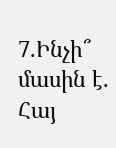7.Ինչի՞ մասին է. Հայ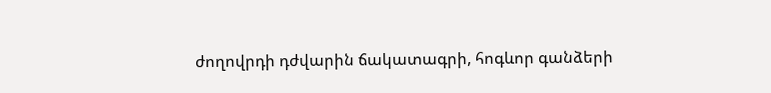ժողովրդի դժվարին ճակատագրի, հոգևոր գանձերի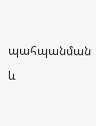պահպանման և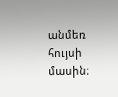անմեռ հույսի մասին։